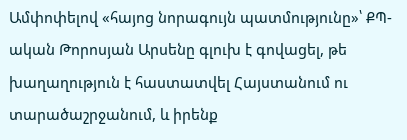Ամփոփելով «հայոց նորագույն պատմությունը»՝ ՔՊ-ական Թորոսյան Արսենը գլուխ է գովացել, թե խաղաղություն է հաստատվել Հայստանում ու տարածաշրջանում, և իրենք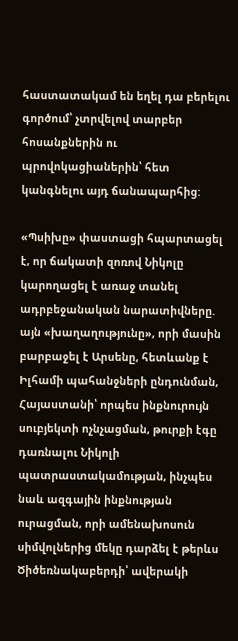հաստատակամ են եղել դա բերելու գործում՝ չտրվելով տարբեր հոսանքներին ու պրովոկացիաներին՝ հետ կանգնելու այդ ճանապարհից:

«Պսիխը» փաստացի հպարտացել է, որ ճակատի զոռով Նիկոլը կարողացել է առաջ տանել ադրբեջանական նարատիվները. այն «խաղաղությունը», որի մասին բարբաջել է Արսենը, հետևանք է Իլհամի պահանջների ընդունման, Հայաստանի՝ որպես ինքնուրույն սուբյեկտի ոչնչացման, թուրքի էգը դառնալու Նիկոլի պատրաստակամության, ինչպես նաև ազգային ինքնության ուրացման, որի ամենախոսուն սիմվոլներից մեկը դարձել է թերևս Ծիծեռնակաբերդի՝ ավերակի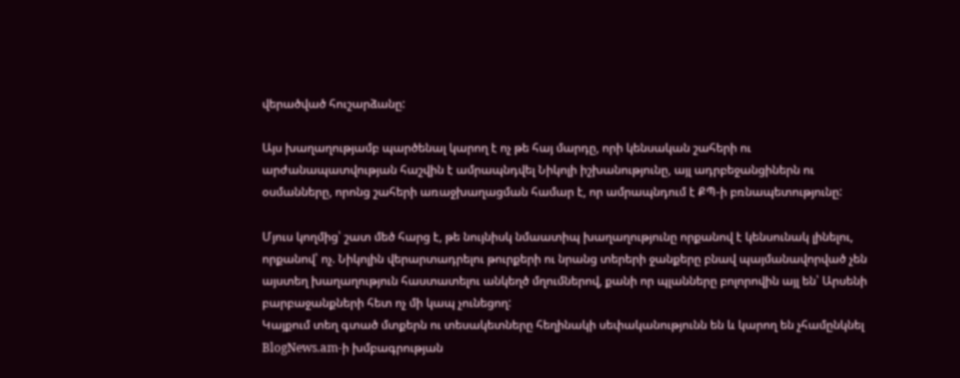վերածված հուշարձանը:

Այս խաղաղությամբ պարծենալ կարող է ոչ թե հայ մարդը, որի կենսական շահերի ու արժանապատվության հաշվին է ամրապնդվել Նիկոլի իշխանությունը, այլ ադրբեջանցիներն ու օսմանները, որոնց շահերի առաջխաղացման համար է, որ ամրապնդում է ՔՊ-ի բռնապետությունը:

Մյուս կողմից՝ շատ մեծ հարց է, թե նույնիսկ նմաատիպ խաղաղությունը որքանով է կենսունակ լինելու, որքանով՝ ոչ. Նիկոլին վերարտադրելու թուրքերի ու նրանց տերերի ջանքերը բնավ պայմանավորված չեն այստեղ խաղաղություն հաստատելու անկեղծ մղումներով, քանի որ պլանները բոլորովին այլ են՝ Արսենի բարբաջանքների հետ ոչ մի կապ չունեցող:
Կայքում տեղ գտած մտքերն ու տեսակետները հեղինակի սեփականությունն են և կարող են չհամընկնել BlogNews.am-ի խմբագրության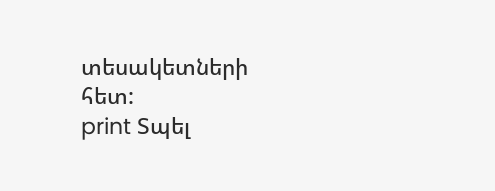տեսակետների հետ:
print Տպել